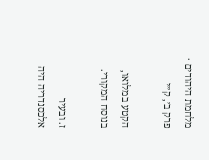מלחמת היהודים · פרק ב׳, ק״י

הקטע במלואו, בנוסח המקורי.

ז. ובעיר אלכסנדריה היה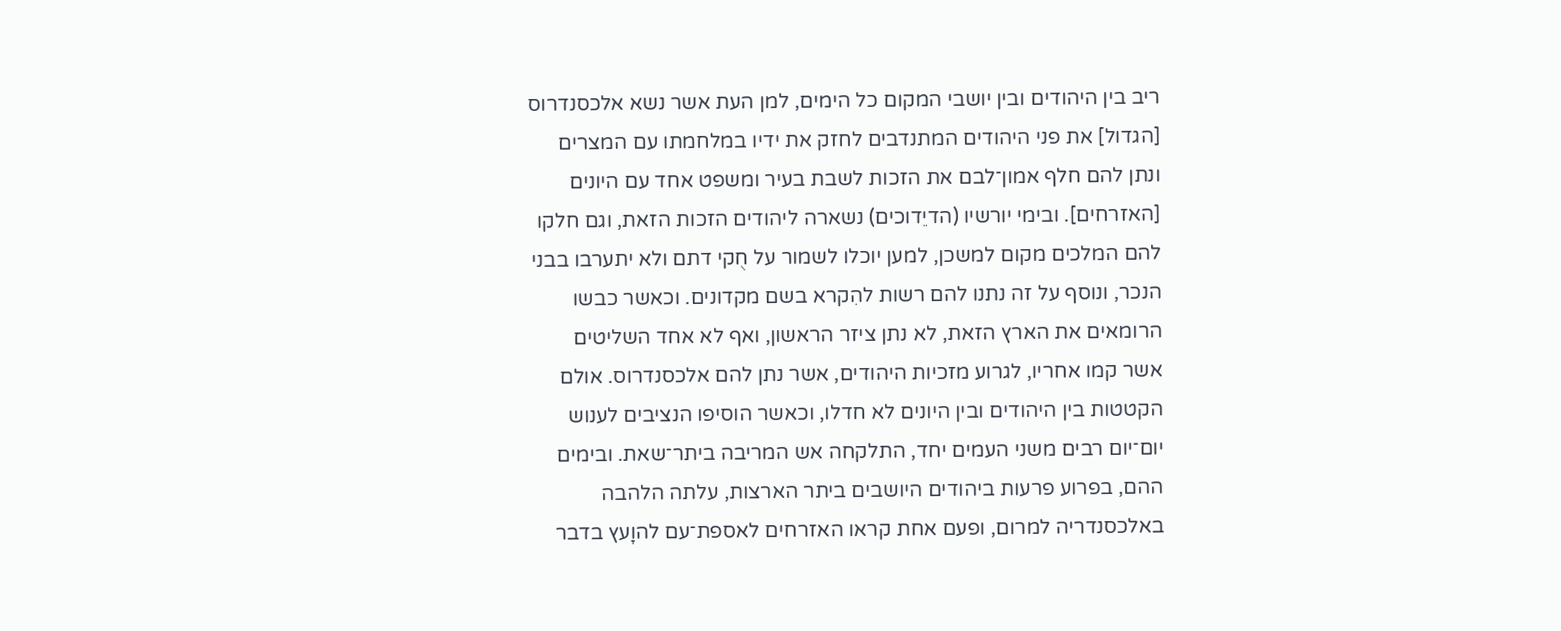ריב בין היהודים ובין יושבי המקום כל הימים, למן העת אשר נשא אלכסנדרוס [הגדול] את פני היהודים המתנדבים לחזק את ידיו במלחמתו עם המצרים ונתן להם חלף אמון־לבם את הזכות לשבת בעיר ומשפט אחד עם היונים [האזרחים]. ובימי יורשיו (הדיֵדוכים) נשארה ליהודים הזכות הזאת, וגם חלקו להם המלכים מקום למשכן, למען יוכלו לשמור על חֻקי דתם ולא יתערבו בבני הנכר, ונוסף על זה נתנו להם רשות להִקרא בשם מקדונים. וכאשר כבשו הרומאים את הארץ הזאת, לא נתן ציזר הראשון, ואף לא אחד השליטים אשר קמו אחריו, לגרוע מזכיות היהודים, אשר נתן להם אלכסנדרוס. אולם הקטטות בין היהודים ובין היונים לא חדלו, וכאשר הוסיפו הנציבים לענוש יום־יום רבים משני העמים יחד, התלקחה אש המריבה ביתר־שאת. ובימים ההם, בפרוע פרעות ביהודים היושבים ביתר הארצות, עלתה הלהבה באלכסנדריה למרום, ופעם אחת קראו האזרחים לאספת־עם להוָעץ בדבר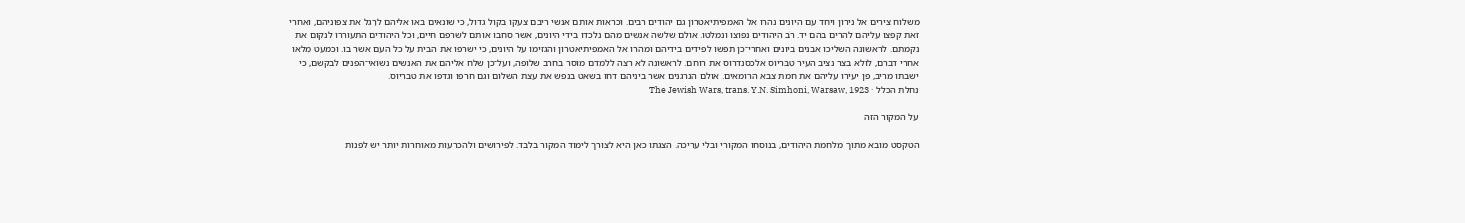משלוח צירים אל נירון ויחד עם היונים נהרו אל האמפיתיאטרון גם יהודים רבים. וכראות אותם אנשי ריבם צעקו בקול גדול, כי שונאים באו אליהם לרַגל את צפוניהם, ואחרי זאת קפצו עליהם להרים בהם יד. רֹב היהודים נפוצו ונמלטו. אולם שלשה אנשים מהם נלכדו בידי היונים, אשר סחבו אותם לשרפם חיים, וכל היהודים התעוררו לנקום את נקמתם. לראשונה השליכו אבנים ביונים ואחרי־כן תפשו לפידים בידיהם ומהרו אל האמפיתיאטרון והגזימו על היונים, כי ישרפו את הבית על כל העם אשר בו. וכמעט מִלאו אחרי דברם, לולא בצר נציב העיר טִבּריוס אלכסנדרוס את רוחם. לראשונה לא רצה ללמדם מוסר בחרב שלופה, ועל־כן שלח אליהם את האנשים נשואי־הפנים לבקשם, כי ישבתו מריב, פן יעירו עליהם את חמת צבא הרומאים. אולם הנרגנים אשר ביניהם דחו בשאט בנפש את עצת השלום וגם חרפו וגדפו את טבריוס.
נחלת הכלל · The Jewish Wars, trans. Y.N. Simhoni, Warsaw, 1923

על המקור הזה

הטקסט מובא מתוך מלחמת היהודים, בנוסחו המקורי ובלי עריכה. הצגתו כאן היא לצורך לימוד המקור בלבד. לפירושים ולהכרעות מאוחרות יותר יש לפנות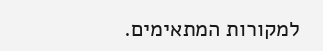למקורות המתאימים.